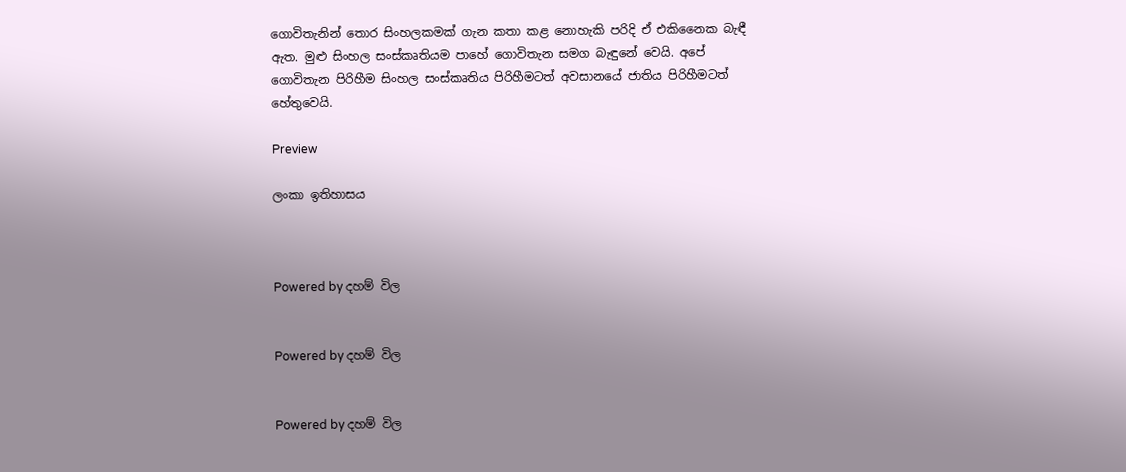ගොවිතැනින් තොර සිංහලකමක් ගැන කතා කළ නොහැකි පරිදි ඒ එකිනෛක බැඳී ඇත. මුළු සිංහල සංස්කෘතියම පාහේ ගොවිතැන සමග බැඳුනේ වෙයි. අපේ ගොවිතැන පිරිහීම සිංහල සංස්කෘතිය පිරිහීමටත් අවසානයේ ජාතිය පිරිහීමටත් හේතුවෙයි.

Preview

ලංකා ඉතිහාසය



Powered by දහම් විල


Powered by දහම් විල


Powered by දහම් විල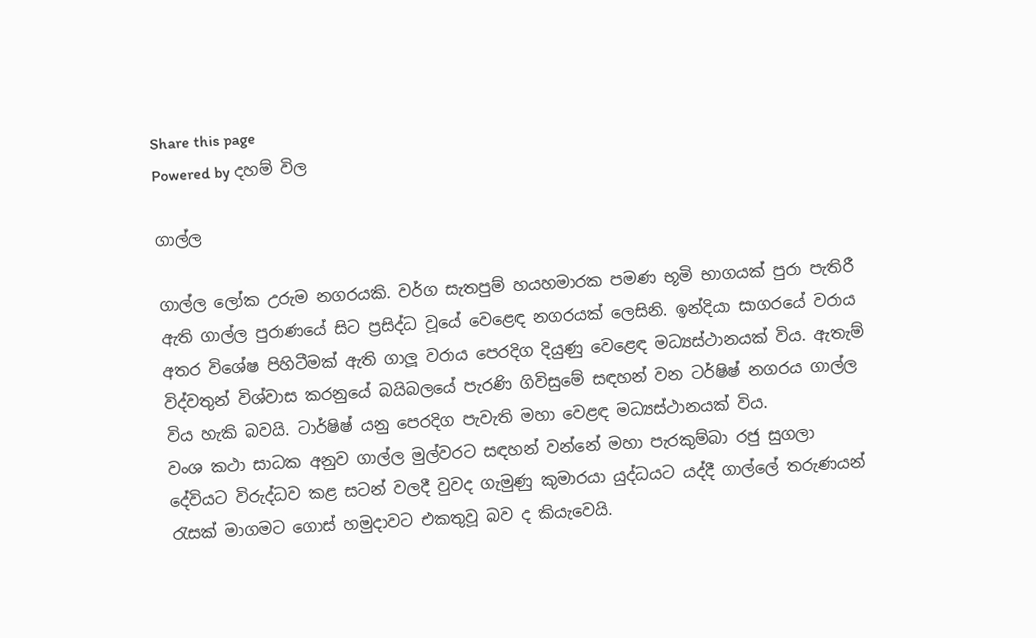Share this page
Powered by දහම් විල

ගාල්ල

ගාල්ල ලෝක උරුම නගරයකි. වර්ග සැතපුම් හයහමාරක පමණ භූමි භාගයක් පුරා පැතිරී ඇති ගාල්ල පුරාණයේ සිට ප්‍රසිද්ධ වූයේ වෙළෙඳ නගරයක් ලෙසිනි. ඉන්දියා සාගරයේ වරාය අතර විශේෂ පිහිටීමක් ඇති ගාලූ වරාය පෙරදිග දියුණු වෙළෙඳ මධ්‍යස්ථානයක් විය. ඇතැම් විද්වතුන් විශ්වාස කරනුයේ බයිබලයේ පැරණි ගිවිසුමේ සඳහන් වන ටර්ෂිෂ් නගරය ගාල්ල විය හැකි බවයි. ටාර්ෂිෂ් යනු පෙරදිග පැවැති මහා වෙළඳ මධ්‍යස්ථානයක් විය.
වංශ කථා සාධක අනුව ගාල්ල මුල්වරට සඳහන් වන්නේ මහා පැරකුම්බා රජු සුගලා දේවියට විරුද්ධව කළ සටන් වලදී වුවද ගැමුණු කුමාරයා යුද්ධයට යද්දී ගාල්ලේ තරුණයන් රැසක් මාගමට ගොස් හමුදාවට එකතුවූ බව ද කියැවෙයි.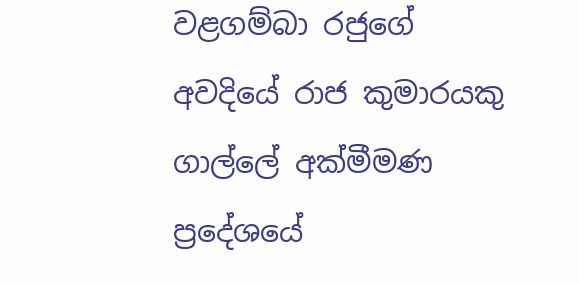වළගම්බා රජුගේ අවදියේ රාජ කුමාරයකු ගාල්ලේ අක්මීමණ ප්‍රදේශයේ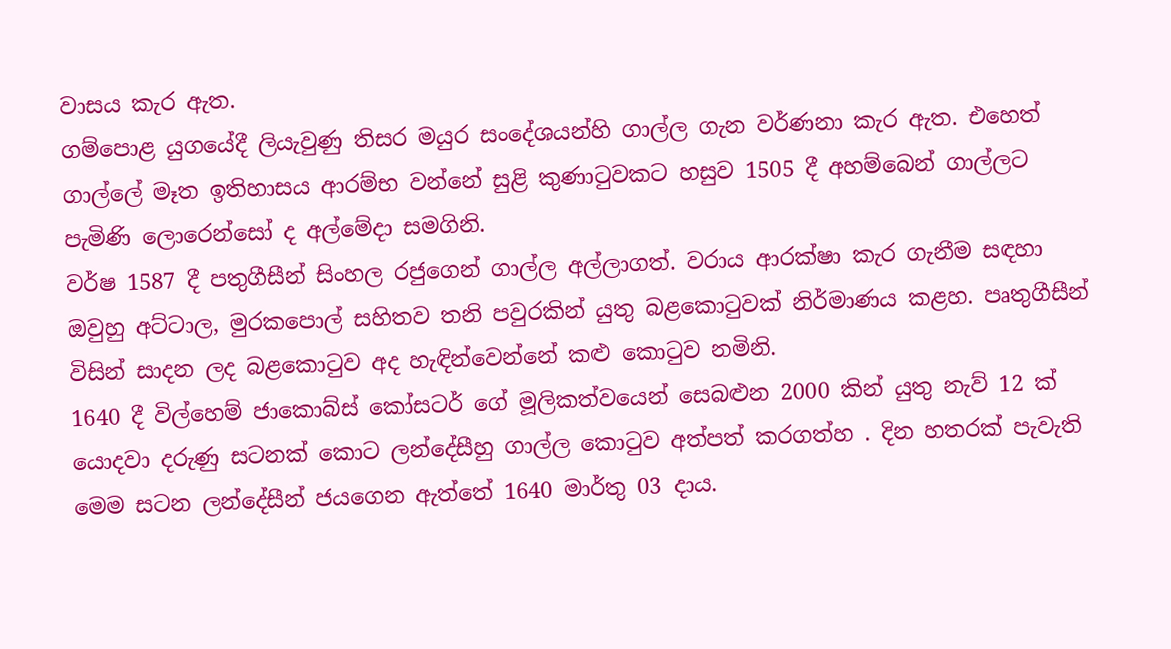වාසය කැර ඇත.
ගම්පොළ යුගයේදී ලියැවුණු තිසර මයුර සංදේශයන්හි ගාල්ල ගැන වර්ණනා කැර ඇත. එහෙත් ගාල්ලේ මෑත ඉතිහාසය ආරම්භ වන්නේ සුළි කුණාටුවකට හසුව 1505 දී අහම්බෙන් ගාල්ලට පැමිණි ලොරෙන්සෝ ද අල්මේදා සමගිනි.
වර්ෂ 1587 දී පතුගීසීන් සිංහල රජුගෙන් ගාල්ල අල්ලාගත්. වරාය ආරක්ෂා කැර ගැනීම සඳහා ඔවුහු අට්ටාල, මුරකපොල් සහිතව තනි පවුරකින් යුතු බළකොටුවක් නිර්මාණය කළහ. පෘතුගීසීන් විසින් සාදන ලද බළකොටුව අද හැඳින්වෙන්නේ කළු කොටුව නමිනි.
1640 දී විල්හෙම් ජාකොබ්ස් කෝසටර් ගේ මූලිකත්වයෙන් සෙබළුන 2000 කින් යුතු නැව් 12 ක් යොදවා දරුණු සටනක් කොට ලන්දේසීහු ගාල්ල කොටුව අත්පත් කරගත්හ . දින හතරක් පැවැති මෙම සටන ලන්දේසීන් ජයගෙන ඇත්තේ 1640 මාර්තු 03 දාය.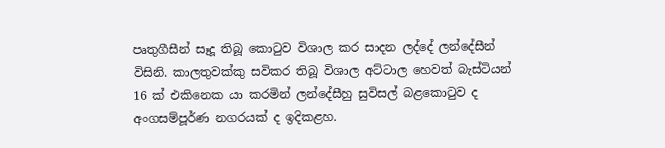පෘතුගීසීන් සෑදූ තිබූ කොටුව විශාල කර සාදන ලද්දේ ලන්දේසීන් විසිනි. කාලතුවක්කු සවිකර තිබූ විශාල අට්ටාල හෙවත් බැස්ටියන් 16 ක් එකිනෙක යා කරමින් ලන්දේසීහු සුවිසල් බළකොටුව ද අංගසම්පූර්ණ නගරයක් ද ඉදිකළහ.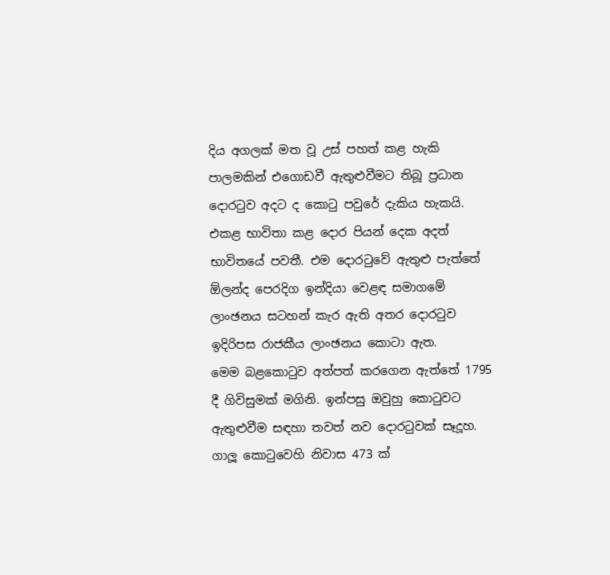දිය අගලක් මත වූ උස් පහත් කළ හැකි පාලමකින් එගොඩවී ඇතුළුවීමට තිබූ ප්‍රධාන දොරටුව අදට ද කොටු පවුරේ දැකිය හැකයි. එකළ භාවිතා කළ දොර පියන් දෙක අදත් භාවිතයේ පවතී. එම දොරටුවේ ඇතුළු පැත්තේ  ඕලන්ද පෙරදිග ඉන්දියා වෙළඳ සමාගමේ ලාංඡනය සටහන් කැර ඇති අතර දොරටුව ඉදිරිපස රාජකීය ලාංඡනය කොටා ඇත.
මෙම බළකොටුව අත්පත් කරගෙන ඇත්තේ 1795 දී ගිවිසුමක් මගිනි. ඉන්පසු ඔවුහු කොටුවට ඇතුළුවීම සඳහා තවත් නව දොරටුවක් සෑදූහ.
ගාලූ කොටුවෙහි නිවාස 473 ක්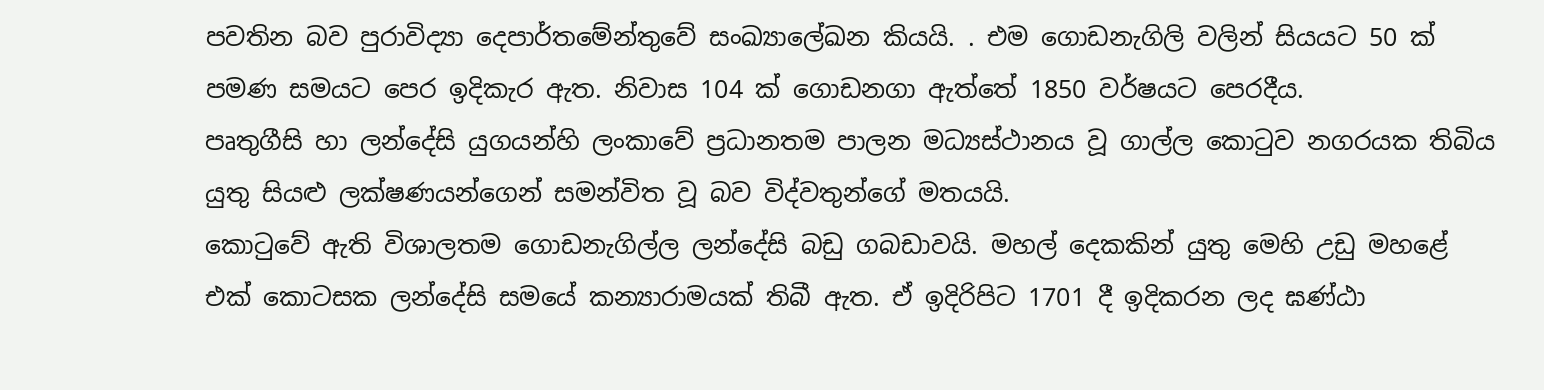පවතින බව පුරාවිද්‍යා දෙපාර්තමේන්තුවේ සංඛ්‍යාලේඛන කියයි. . එම ගොඩනැගිලි වලින් සියයට 50 ක් පමණ සමයට පෙර ඉදිකැර ඇත. නිවාස 104 ක් ගොඩනගා ඇත්තේ 1850 වර්ෂයට පෙරදීය.
පෘතුගීසි හා ලන්දේසි යුගයන්හි ලංකාවේ ප්‍රධානතම පාලන මධ්‍යස්ථානය වූ ගාල්ල කොටුව නගරයක තිබිය යුතු සියළු ලක්ෂණයන්ගෙන් සමන්විත වූ බව විද්වතුන්ගේ මතයයි.
කොටුවේ ඇති විශාලතම ගොඩනැගිල්ල ලන්දේසි බඩු ගබඩාවයි. මහල් දෙකකින් යුතු මෙහි උඩු මහළේ එක් කොටසක ලන්දේසි සමයේ කන්‍යාරාමයක් තිබී ඇත. ඒ ඉදිරිපිට 1701 දී ඉදිකරන ලද ඝණ්ඨා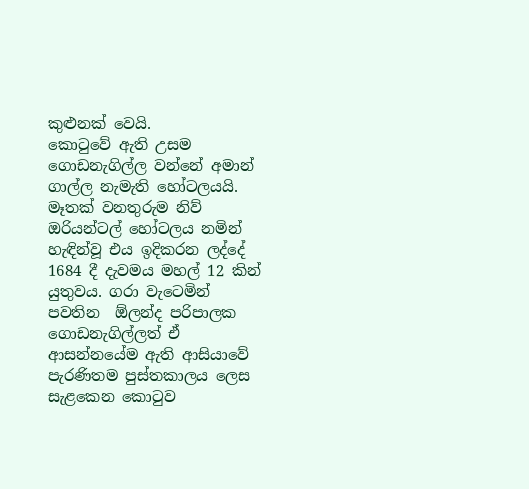කුළුනක් වෙයි.
කොටුවේ ඇති උසම ගොඩනැගිල්ල වන්නේ අමාන් ගාල්ල නැමැති හෝටලයයි. මෑතක් වනතුරුම නිව් ඔරියන්ටල් හෝටලය නමින් හැඳින්වූ එය ඉදිකරන ලද්දේ 1684 දී දැවමය මහල් 12 කින් යුතුවය. ගරා වැටෙමින් පවතින  ඕලන්ද පරිපාලක ගොඩනැගිල්ලත් ඒ ආසන්නයේම ඇති ආසියාවේ පැරණිතම පුස්තකාලය ලෙස සැළකෙන කොටුව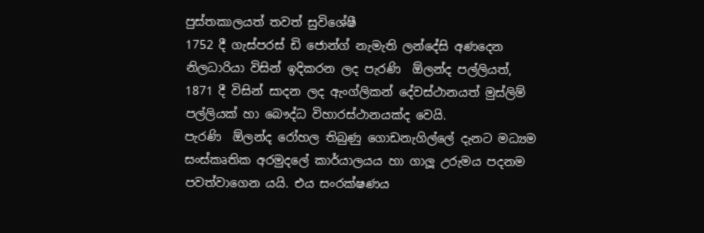පුස්තකාලයත් තවත් සුවිශේෂී
1752 දී ගැස්පරස් ඩි ජොන්ග් නැමැති ලන්දේසි අණදෙන නිලධාරියා විසින් ඉදිකරන ලද පැරණි  ඕලන්ද පල්ලියත්, 1871 දී විසින් සාදන ලද ඇංග්ලිකන් දේවස්ථානයත් මුස්ලිම් පල්ලියක් හා බෞද්ධ විහාරස්ථානයක්ද වෙයි.
පැරණි  ඕලන්ද රෝහල තිබුණු ගොඩනැගිල්ලේ දැනට මධ්‍යම සංස්කෘතික අරමුදලේ කාර්යාලයය හා ගාලූ උරුමය පදනම පවත්වාගෙන යයි. එය සංරක්ෂණය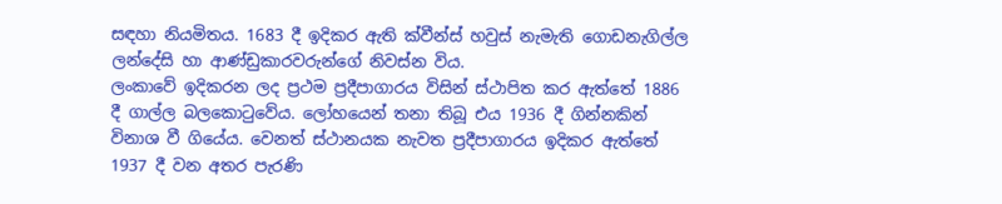සඳහා නියමිතය. 1683 දී ඉදිකර ඇති ක්වීන්ස් හවුස් නැමැති ගොඩනැගිල්ල ලන්දේසි හා ආණ්ඩුකාරවරුන්ගේ නිවස්න විය.
ලංකාවේ ඉදිකරන ලද ප්‍රථම ප්‍රදීපාගාරය විසින් ස්ථාපිත කර ඇත්තේ 1886 දී ගාල්ල බලකොටුවේය. ලෝහයෙන් තනා තිබූ එය 1936 දී ගින්නකින් විනාශ වී ගියේය. වෙනත් ස්ථානයක නැවත ප්‍රදීපාගාරය ඉදිකර ඇත්තේ 1937 දී වන අතර පැරණි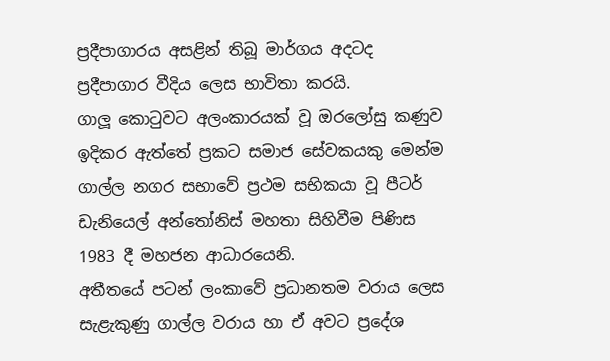ප්‍රදීපාගාරය අසළින් තිබූ මාර්ගය අදටද ප්‍රදීපාගාර වීදිය ලෙස භාවිතා කරයි.
ගාලූ කොටුවට අලංකාරයක් වූ ඔරලෝසු කණුව ඉදිකර ඇත්තේ ප්‍රකට සමාජ සේවකයකු මෙන්ම ගාල්ල නගර සභාවේ ප්‍රථම සභිකයා වූ පීටර් ඩැනියෙල් අන්තෝනිස් මහතා සිහිවීම පිණිස 1983 දී මහජන ආධාරයෙනි.
අතීතයේ පටන් ලංකාවේ ප්‍රධානතම වරාය ලෙස සැළැකුණු ගාල්ල වරාය හා ඒ අවට ප්‍රදේශ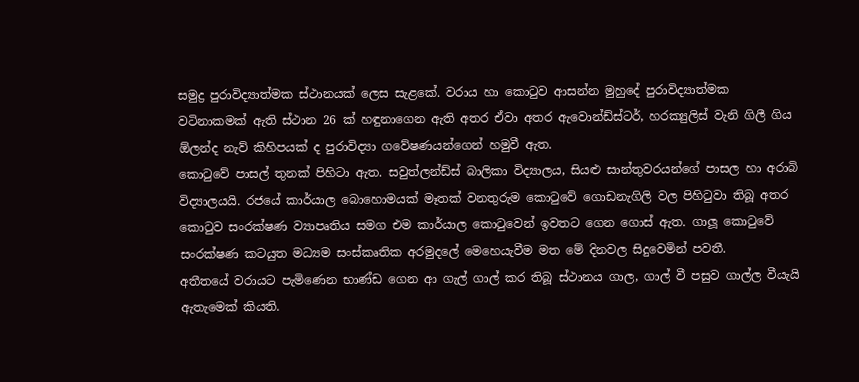සමුද්‍ර පුරාවිද්‍යාත්මක ස්ථානයක් ලෙස සැළකේ. වරාය හා කොටුව ආසන්න මුහුදේ පුරාවිද්‍යාත්මක වටිනාකමක් ඇති ස්ථාන 26 ක් හඳුනාගෙන ඇති අතර ඒවා අතර ඇවොන්ඩ්ස්ටර්, හරක්‍යුලිස් වැනි ගිලී ගිය  ඕලන්ද නැව් කිහිපයක් ද පුරාවිද්‍යා ගවේෂණයන්ගෙන් හමුවී ඇත.
කොටුවේ පාසල් තුනක් පිහිටා ඇත. සවුත්ලන්ඩ්ස් බාලිකා විද්‍යාලය, සියළු සාන්තුවරයන්ගේ පාසල හා අරාබි විද්‍යාලයයි. රජයේ කාර්යාල බොහොමයක් මෑතක් වනතුරුම කොටුවේ ගොඩනැගිලි වල පිහිටුවා තිබූ අතර කොටුව සංරක්ෂණ ව්‍යාපෘතිය සමග එම කාර්යාල කොටුවෙන් ඉවතට ගෙන ගොස් ඇත. ගාලූ කොටුවේ සංරක්ෂණ කටයුත මධ්‍යම සංස්කෘතික අරමුදලේ මෙහෙයැවීම මත මේ දිනවල සිදුවෙමින් පවතී.
අතීතයේ වරායට පැමිණෙන භාණ්ඩ ගෙන ආ ගැල් ගාල් කර තිබූ ස්ථානය ගාල, ගාල් වී පසුව ගාල්ල වීයැයි ඇතැමෙක් කියති.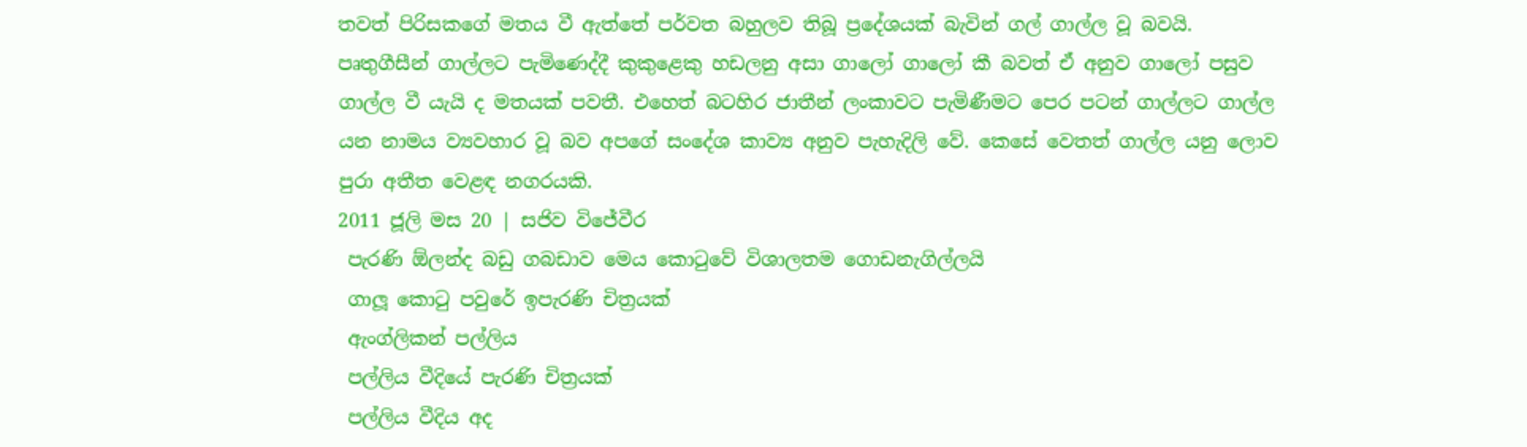තවත් පිරිසකගේ මතය වී ඇත්තේ පර්වත බහුලව තිබූ ප්‍රදේශයක් බැවින් ගල් ගාල්ල වූ බවයි.
පෘතුගීසීන් ගාල්ලට පැමිණෙද්දී කුකුළෙකු හඩලනු අසා ගාලෝ ගාලෝ කී බවත් ඒ අනුව ගාලෝ පසුව ගාල්ල වී යැයි ද මතයක් පවතී. එහෙත් බටහිර ජාතීන් ලංකාවට පැමිණීමට පෙර පටන් ගාල්ලට ගාල්ල යන නාමය ව්‍යවහාර වූ බව අපගේ සංදේශ කාව්‍ය අනුව පැහැදිලි වේ. කෙසේ වෙතත් ගාල්ල යනු ලොව පුරා අතීත වෙළඳ නගරයකි.
2011 ජූලි මස 20 | සජිව විජේවීර
 පැරණි ඕලන්ද බඩු ගබඩාව මෙය කොටුවේ විශාලතම ගොඩනැගිල්ලයි
 ගාලූ කොටු පවුරේ ඉපැරණි චිත්‍රයක්
 ඇංග්ලිකන් පල්ලිය
 පල්ලිය වීදියේ පැරණි චිත්‍රයක්
 පල්ලිය වීදිය අද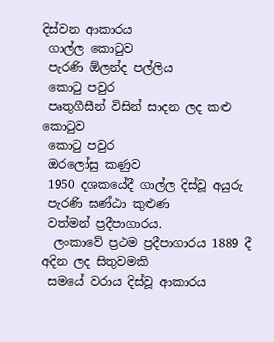දිස්වන ආකාරය
 ගාල්ල කොටුව
 පැරණි ඕලන්ද පල්ලිය
 කොටු පවුර
 පෘතුගීසීන් විසින් සාදන ලද කළු කොටුව
 කොටු පවුර
 ඔරලෝසු කණුව
 1950 දශකයේදී ගාල්ල දිස්වූ අයුරු
 පැරණි ඝණ්ඨා කුළුණ
 වත්මන් ප්‍රදීපාගාරය.
  ලංකාවේ ප්‍රථම ප්‍රදීපාගාරය 1889 දී අදින ලද සිතුවමකි
 සමයේ වරාය දිස්වූ ආකාරය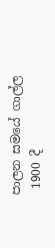පාලන සමයේ ගාල්ල
 1900 දී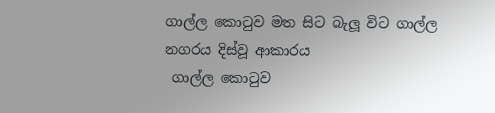ගාල්ල කොටුව මත සිට බැලූ විට ගාල්ල නගරය දිස්වූ ආකාරය
 ගාල්ල කොටුව